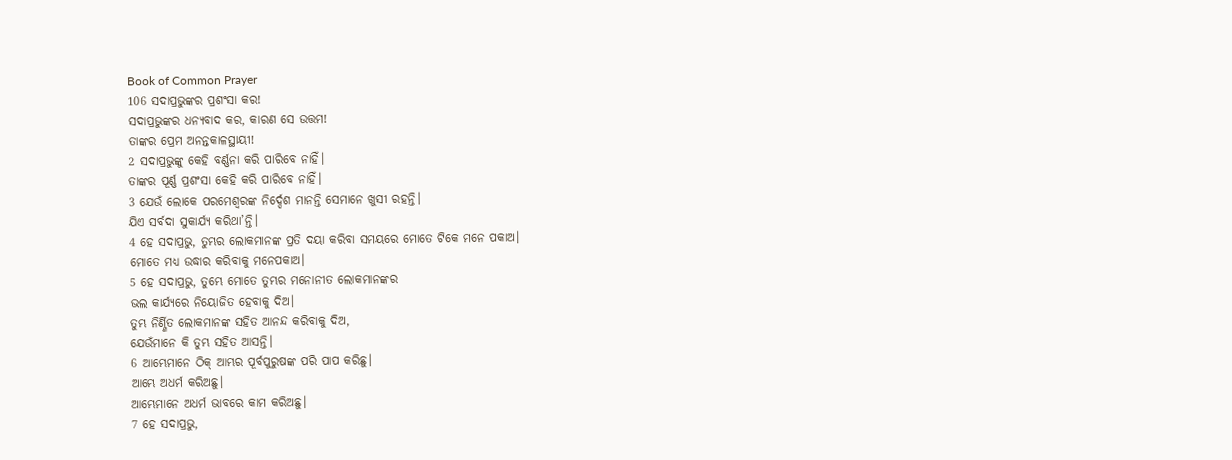Book of Common Prayer
106 ସଦାପ୍ରଭୁଙ୍କର ପ୍ରଶଂସା କର!
ସଦାପ୍ରଭୁଙ୍କର ଧନ୍ୟବାଦ କର, କାରଣ ସେ ଉତ୍ତମ!
ତାଙ୍କର ପ୍ରେମ ଅନନ୍ତକାଳସ୍ଥାୟୀ!
2 ସଦାପ୍ରଭୁଙ୍କୁ କେହି ବର୍ଣ୍ଣନା କରି ପାରିବେ ନାହିଁ।
ତାଙ୍କର ପୂର୍ଣ୍ଣ ପ୍ରଶଂସା କେହି କରି ପାରିବେ ନାହିଁ।
3 ଯେଉଁ ଲୋକେ ପରମେଶ୍ୱରଙ୍କ ନିର୍ଦ୍ଦେଶ ମାନନ୍ତି ସେମାନେ ଖୁସୀ ରହନ୍ତି।
ଯିଏ ସର୍ବଦା ସୁକାର୍ଯ୍ୟ କରିଥା’ନ୍ତି।
4 ହେ ସଦାପ୍ରଭୁ, ତୁମ୍ଭର ଲୋକମାନଙ୍କ ପ୍ରତି ଦୟା କରିବା ସମୟରେ ମୋତେ ଟିକେ ମନେ ପକାଅ।
ମୋତେ ମଧ୍ୟ ଉଦ୍ଧାର କରିବାକୁ ମନେପକାଅ।
5 ହେ ସଦାପ୍ରଭୁ, ତୁମ୍ଭେ ମୋତେ ତୁମ୍ଭର ମନୋନୀତ ଲୋକମାନଙ୍କର
ଭଲ କାର୍ଯ୍ୟରେ ନିୟୋଜିତ ହେବାକୁ ଦିଅ।
ତୁମ୍ଭ ନିର୍ଣ୍ଣିତ ଲୋକମାନଙ୍କ ସହିତ ଆନନ୍ଦ କରିବାକୁ ଦିଅ,
ଯେଉଁମାନେ କି ତୁମ୍ଭ ସହିତ ଆସନ୍ତି।
6 ଆମ୍ଭେମାନେ ଠିକ୍ ଆମ୍ଭର ପୂର୍ବପୁରୁଷଙ୍କ ପରି ପାପ କରିଛୁ।
ଆମ୍ଭେ ଅଧର୍ମ କରିଅଛୁ।
ଆମ୍ଭେମାନେ ଅଧର୍ମ ଭାବରେ କାମ କରିଅଛୁ।
7 ହେ ସଦାପ୍ରଭୁ,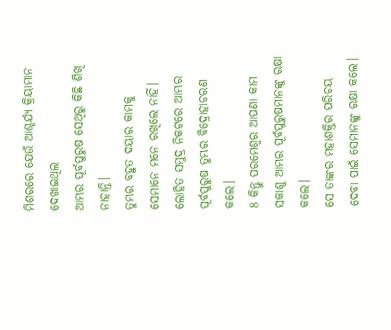ମିଶରରେ ଯେଉଁ ଆଶ୍ଚର୍ଯ୍ୟ କ୍ରିୟାମାନ ଦେଖାଇଥିଲ
ଆମ୍ଭର ପୂର୍ବପୁରୁଷ ସେଥିରୁ କିଛି ଶିଖି ନାହାନ୍ତି।
ତୁମ୍ଭର ବହୁତ ଦୟାର କାମକୁ ସେମାନେ ମନେ ରଖିଲେ ନାହିଁ।
ଲୋହିତ ସମୁଦ୍ର ନିକଟରେ ଆମ୍ଭର ପୂର୍ବପୁରୁଷ ତୁମ୍ଭର ବିଦ୍ରୋହାଚରଣ କଲେ।
8 କିନ୍ତୁ ପରମେଶ୍ୱର ଆପଣା କାମ ସକାଶୁ ଆମ୍ଭର ପୂର୍ବପୁରୁଷମାନଙ୍କୁ ରକ୍ଷା କଲେ।
ସେ ତାଙ୍କର ମହାଶକ୍ତିର ପରିଚୟ ଦେବା ପାଇଁ ସେମାନଙ୍କୁ ରକ୍ଷା କଲେ।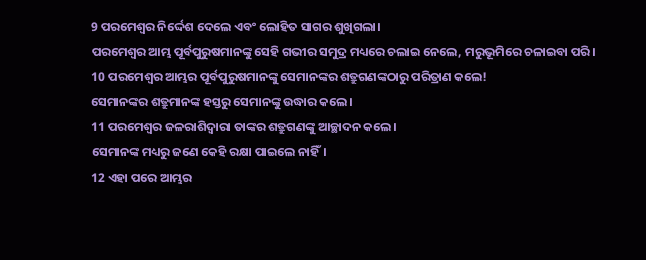9 ପରମେଶ୍ୱର ନିର୍ଦ୍ଦେଶ ଦେଲେ ଏବଂ ଲୋହିତ ସାଗର ଶୁଖିଗଲା।
ପରମେଶ୍ୱର ଆମ୍ଭ ପୂର୍ବପୁରୁଷମାନଙ୍କୁ ସେହି ଗଭୀର ସମୁଦ୍ର ମଧ୍ୟରେ ଚଲାଇ ନେଲେ, ମରୁଭୂମିରେ ଚଳାଇବା ପରି।
10 ପରମେଶ୍ୱର ଆମ୍ଭର ପୂର୍ବପୁରୁଷମାନଙ୍କୁ ସେମାନଙ୍କର ଶତ୍ରୁଗଣଙ୍କଠାରୁ ପରିତ୍ରାଣ କଲେ!
ସେମାନଙ୍କର ଶତ୍ରୁମାନଙ୍କ ହସ୍ତରୁ ସେମାନଙ୍କୁ ଉଦ୍ଧାର କଲେ।
11 ପରମେଶ୍ୱର ଜଳରାଶିଦ୍ୱାରା ତାଙ୍କର ଶତ୍ରୁଗଣଙ୍କୁ ଆଚ୍ଛାଦନ କଲେ।
ସେମାନଙ୍କ ମଧ୍ୟରୁ ଜଣେ କେହି ରକ୍ଷା ପାଇଲେ ନାହିଁ।
12 ଏହା ପରେ ଆମ୍ଭର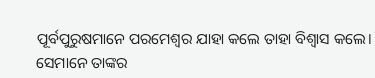ପୂର୍ବପୁରୁଷମାନେ ପରମେଶ୍ୱର ଯାହା କଲେ ତାହା ବିଶ୍ୱାସ କଲେ।
ସେମାନେ ତାଙ୍କର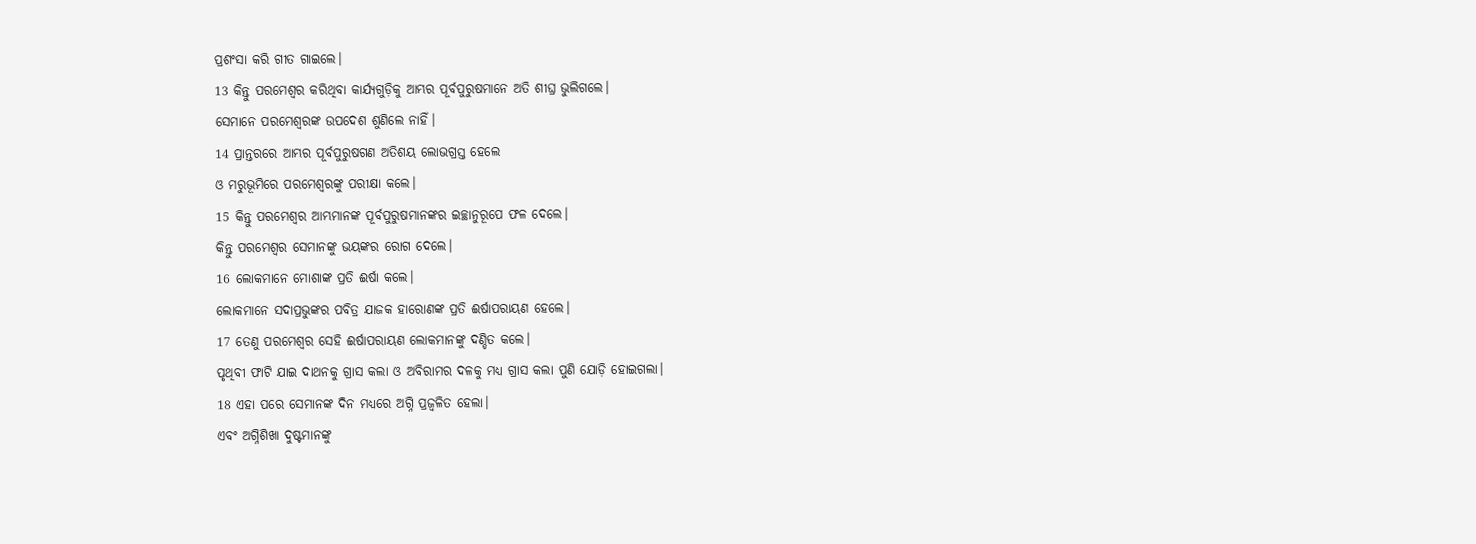ପ୍ରଶଂସା କରି ଗୀତ ଗାଇଲେ।
13 କିନ୍ତୁ ପରମେଶ୍ୱର କରିଥିବା କାର୍ଯ୍ୟଗୁଡ଼ିକୁ ଆମ୍ଭର ପୂର୍ବପୁରୁଷମାନେ ଅତି ଶୀଘ୍ର ଭୁଲିଗଲେ।
ସେମାନେ ପରମେଶ୍ୱରଙ୍କ ଉପଦେଶ ଶୁଣିଲେ ନାହିଁ।
14 ପ୍ରାନ୍ତରରେ ଆମ୍ଭର ପୂର୍ବପୁରୁଷଗଣ ଅତିଶୟ ଲୋଭଗ୍ରସ୍ତ ହେଲେ
ଓ ମରୁଭୂମିରେ ପରମେଶ୍ୱରଙ୍କୁ ପରୀକ୍ଷା କଲେ।
15 କିନ୍ତୁ ପରମେଶ୍ୱର ଆମ୍ଭମାନଙ୍କ ପୂର୍ବପୁରୁଷମାନଙ୍କର ଇଚ୍ଛାନୁରୂପେ ଫଳ ଦେଲେ।
କିନ୍ତୁ ପରମେଶ୍ୱର ସେମାନଙ୍କୁ ଭୟଙ୍କର ରୋଗ ଦେଲେ।
16 ଲୋକମାନେ ମୋଶାଙ୍କ ପ୍ରତି ଈର୍ଷା କଲେ।
ଲୋକମାନେ ସଦାପ୍ରଭୁଙ୍କର ପବିତ୍ର ଯାଜକ ହାରୋଣଙ୍କ ପ୍ରତି ଈର୍ଷାପରାୟଣ ହେଲେ।
17 ତେଣୁ ପରମେଶ୍ୱର ସେହି ଈର୍ଷାପରାୟଣ ଲୋକମାନଙ୍କୁ ଦଣ୍ଡିତ କଲେ।
ପୃଥିବୀ ଫାଟି ଯାଇ ଦାଥନକୁ ଗ୍ରାସ କଲା ଓ ଅବିରାମର ଦଳକୁ ମଧ୍ୟ ଗ୍ରାସ କଲା ପୁଣି ଯୋଡ଼ି ହୋଇଗଲା।
18 ଏହା ପରେ ସେମାନଙ୍କ ଦିନ ମଧ୍ୟରେ ଅଗ୍ନି ପ୍ରଜ୍ୱଳିତ ହେଲା।
ଏବଂ ଅଗ୍ନିଶିଖା ଦୁଷ୍ଟମାନଙ୍କୁ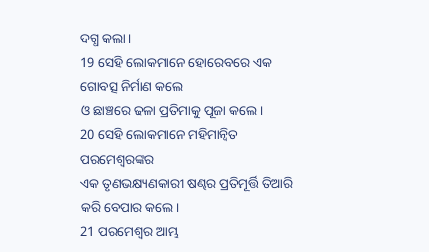ଦଗ୍ଧ କଲା।
19 ସେହି ଲୋକମାନେ ହୋରେବରେ ଏକ ଗୋବତ୍ସ ନିର୍ମାଣ କଲେ
ଓ ଛାଞ୍ଚରେ ଢଳା ପ୍ରତିମାକୁ ପୂଜା କଲେ।
20 ସେହି ଲୋକମାନେ ମହିମାନ୍ୱିତ ପରମେଶ୍ୱରଙ୍କର
ଏକ ତୃଣଭକ୍ଷ୍ୟଣକାରୀ ଷଣ୍ଢର ପ୍ରତିମୂର୍ତ୍ତି ତିଆରି କରି ବେପାର କଲେ।
21 ପରମେଶ୍ୱର ଆମ୍ଭ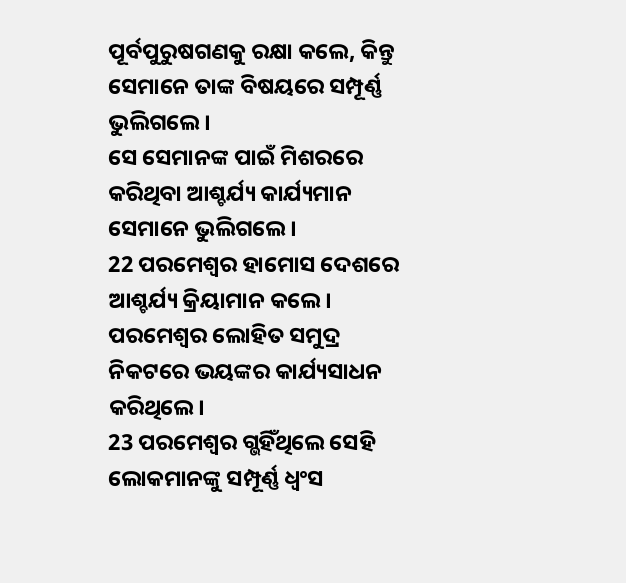ପୂର୍ବପୁରୁଷଗଣକୁ ରକ୍ଷା କଲେ, କିନ୍ତୁ ସେମାନେ ତାଙ୍କ ବିଷୟରେ ସମ୍ପୂର୍ଣ୍ଣ ଭୁଲିଗଲେ।
ସେ ସେମାନଙ୍କ ପାଇଁ ମିଶରରେ କରିଥିବା ଆଶ୍ଚର୍ଯ୍ୟ କାର୍ଯ୍ୟମାନ ସେମାନେ ଭୁଲିଗଲେ।
22 ପରମେଶ୍ୱର ହାମୋସ ଦେଶରେ ଆଶ୍ଚର୍ଯ୍ୟ କ୍ରିୟାମାନ କଲେ।
ପରମେଶ୍ୱର ଲୋହିତ ସମୁଦ୍ର ନିକଟରେ ଭୟଙ୍କର କାର୍ଯ୍ୟସାଧନ କରିଥିଲେ।
23 ପରମେଶ୍ୱର ଗ୍ଭହିଁଥିଲେ ସେହି ଲୋକମାନଙ୍କୁ ସମ୍ପୂର୍ଣ୍ଣ ଧ୍ୱଂସ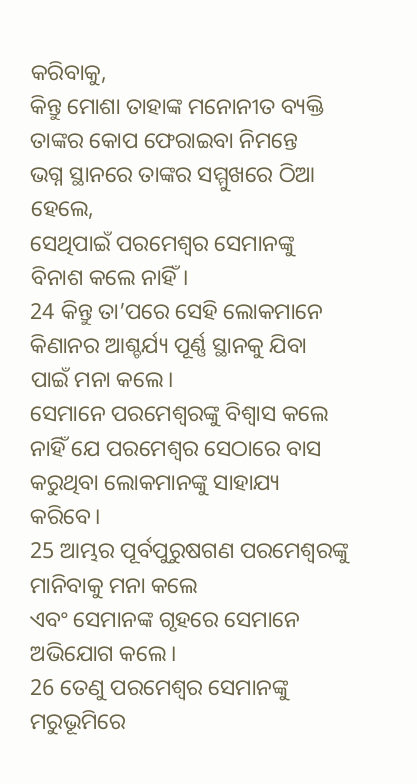କରିବାକୁ,
କିନ୍ତୁ ମୋଶା ତାହାଙ୍କ ମନୋନୀତ ବ୍ୟକ୍ତି ତାଙ୍କର କୋପ ଫେରାଇବା ନିମନ୍ତେ
ଭଗ୍ନ ସ୍ଥାନରେ ତାଙ୍କର ସମ୍ମୁଖରେ ଠିଆ ହେଲେ,
ସେଥିପାଇଁ ପରମେଶ୍ୱର ସେମାନଙ୍କୁ ବିନାଶ କଲେ ନାହିଁ।
24 କିନ୍ତୁ ତା’ପରେ ସେହି ଲୋକମାନେ କିଣାନର ଆଶ୍ଚର୍ଯ୍ୟ ପୂର୍ଣ୍ଣ ସ୍ଥାନକୁ ଯିବା ପାଇଁ ମନା କଲେ।
ସେମାନେ ପରମେଶ୍ୱରଙ୍କୁ ବିଶ୍ୱାସ କଲେ ନାହିଁ ଯେ ପରମେଶ୍ୱର ସେଠାରେ ବାସ କରୁଥିବା ଲୋକମାନଙ୍କୁ ସାହାଯ୍ୟ କରିବେ।
25 ଆମ୍ଭର ପୂର୍ବପୁରୁଷଗଣ ପରମେଶ୍ୱରଙ୍କୁ ମାନିବାକୁ ମନା କଲେ
ଏବଂ ସେମାନଙ୍କ ଗୃହରେ ସେମାନେ ଅଭିଯୋଗ କଲେ।
26 ତେଣୁ ପରମେଶ୍ୱର ସେମାନଙ୍କୁ ମରୁଭୂମିରେ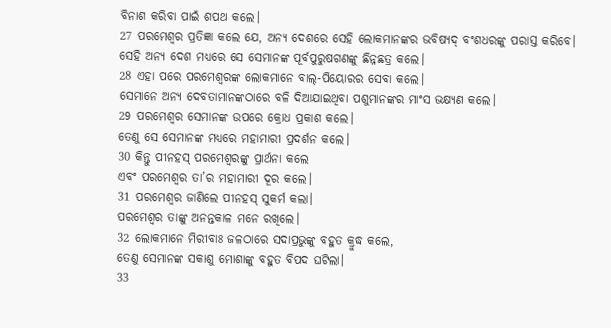ବିନାଶ କରିବା ପାଇଁ ଶପଥ କଲେ।
27 ପରମେଶ୍ୱର ପ୍ରତିଜ୍ଞା କଲେ ଯେ, ଅନ୍ୟ ଦେଶରେ ସେହି ଲୋକମାନଙ୍କର ଭବିଷ୍ୟଦ୍ ବଂଶଧରଙ୍କୁ ପରାସ୍ତ କରିବେ।
ସେହି ଅନ୍ୟ ଦେଶ ମଧ୍ୟରେ ସେ ସେମାନଙ୍କ ପୂର୍ବପୁରୁଷଗଣଙ୍କୁ ଛିନ୍ନଛତ୍ର କଲେ।
28 ଏହା ପରେ ପରମେଶ୍ୱରଙ୍କ ଲୋକମାନେ ବାଲ୍-ପିୟୋରର ସେବା କଲେ।
ସେମାନେ ଅନ୍ୟ ଦେବତାମାନଙ୍କଠାରେ ବଳି ଦିଆଯାଇଥିବା ପଶୁମାନଙ୍କର ମାଂସ ଭକ୍ଷ୍ୟଣ କଲେ।
29 ପରମେଶ୍ୱର ସେମାନଙ୍କ ଉପରେ କ୍ରୋଧ ପ୍ରକାଶ କଲେ।
ତେଣୁ ସେ ସେମାନଙ୍କ ମଧ୍ୟରେ ମହାମାରୀ ପ୍ରଦର୍ଶନ କଲେ।
30 କିନ୍ତୁ ପୀନହସ୍ ପରମେଶ୍ୱରଙ୍କୁ ପ୍ରାର୍ଥନା କଲେ
ଏବଂ ପରମେଶ୍ୱର ତା’ର ମହାମାରୀ ଦୂର କଲେ।
31 ପରମେଶ୍ୱର ଜାଣିଲେ ପୀନହସ୍ ସୁକର୍ମ କଲା।
ପରମେଶ୍ୱର ତାଙ୍କୁ ଅନନ୍ତକାଳ ମନେ ରଖିଲେ।
32 ଲୋକମାନେ ମିରୀବାଃ ଜଳଠାରେ ସଦାପ୍ରଭୁଙ୍କୁ ବହୁତ କ୍ରୁଦ୍ଧ କଲେ,
ତେଣୁ ସେମାନଙ୍କ ସକାଶୁ ମୋଶାଙ୍କୁ ବହୁତ ବିପଦ ଘଟିଲା।
33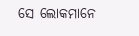ସେ ଲୋକମାନେ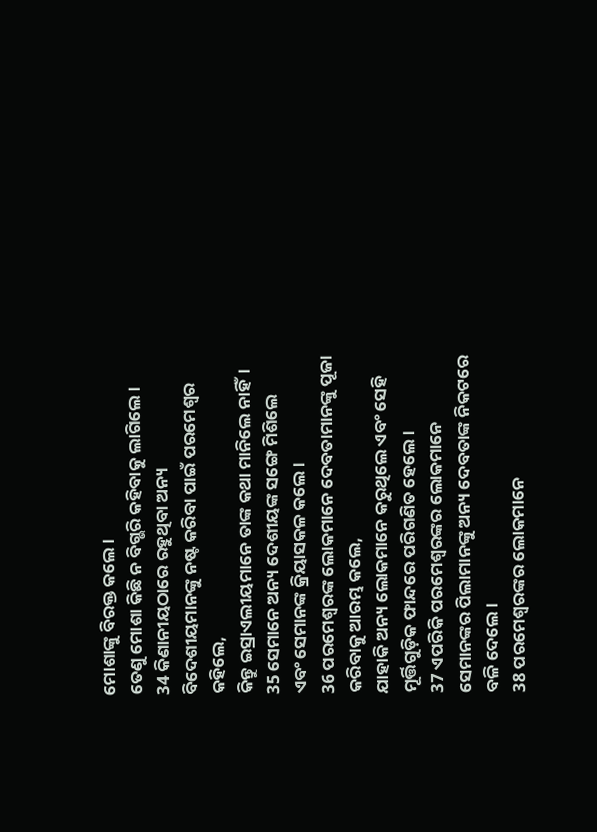ମୋଶାଙ୍କୁ ବିରକ୍ତ କଲେ।
ତେଣୁ ମୋଶା କିଛି ନ ବିଗ୍ଭରି କହିବାକୁ ଲାଗିଲେ।
34 କିଣାନୀୟଠାରେ ରହୁଥିବା ଅନ୍ୟ ବିଦେଶୀୟମାନଙ୍କୁ ନଷ୍ଟ କରିବା ପାଇଁ ପରମେଶ୍ୱର କହିଲେ,
କିନ୍ତୁ ଇସ୍ରାଏଲୀୟମାନେ ତାଙ୍କ କଥା ମାନିଲେ ନାହିଁ।
35 ସେମାନେ ଅନ୍ୟ ଦେଶୀୟଙ୍କ ସଙ୍ଗେ ମିଶିଲେ
ଏବଂ ସେମାନଙ୍କ କ୍ରିୟାସକଳ କଲେ।
36 ପରମେଶ୍ୱରଙ୍କ ଲୋକମାନେ ଦେବତାମାନଙ୍କୁ ପୂଜା କରିବାକୁ ଆରମ୍ଭ କଲେ,
ଯାହାକି ଅନ୍ୟ ଲୋକମାନେ କରୁଥିଲେ ଏବଂ ସେହି ମୂର୍ତ୍ତିଗୁଡ଼ିକ ଫାନ୍ଦରେ ପରିଗଣିତ ହେଲେ।
37 ଏପରିକି ପରମେଶ୍ୱରଙ୍କର ଲୋକମାନେ
ସେମାନଙ୍କର ପିଲାମାନଙ୍କୁ ଅନ୍ୟ ଦେବତାଙ୍କ ନିକଟରେ ବଳି ଦେଲେ।
38 ପରମେଶ୍ୱରଙ୍କର ଲୋକମାନେ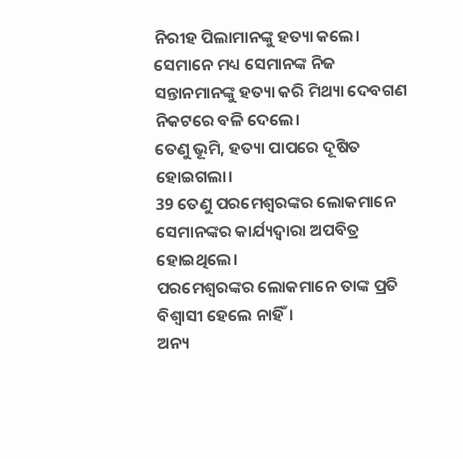ନିରୀହ ପିଲାମାନଙ୍କୁ ହତ୍ୟା କଲେ।
ସେମାନେ ମଧ୍ୟ ସେମାନଙ୍କ ନିଜ ସନ୍ତାନମାନଙ୍କୁ ହତ୍ୟା କରି ମିଥ୍ୟା ଦେବଗଣ ନିକଟରେ ବଳି ଦେଲେ।
ତେଣୁ ଭୂମି, ହତ୍ୟା ପାପରେ ଦୂଷିତ ହୋଇଗଲା।
39 ତେଣୁ ପରମେଶ୍ୱରଙ୍କର ଲୋକମାନେ ସେମାନଙ୍କର କାର୍ଯ୍ୟଦ୍ୱାରା ଅପବିତ୍ର ହୋଇଥିଲେ।
ପରମେଶ୍ୱରଙ୍କର ଲୋକମାନେ ତାଙ୍କ ପ୍ରତି ବିଶ୍ୱାସୀ ହେଲେ ନାହିଁ।
ଅନ୍ୟ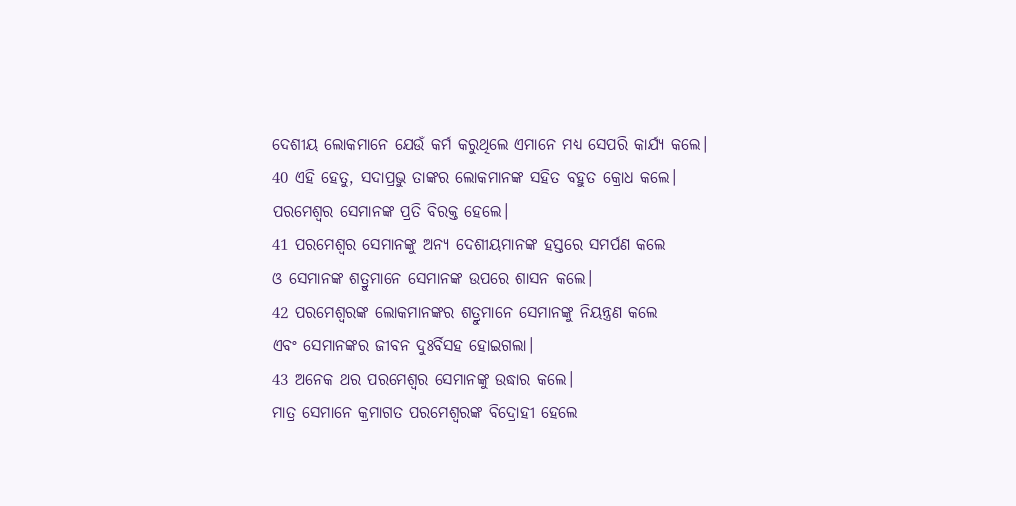ଦେଶୀୟ ଲୋକମାନେ ଯେଉଁ କର୍ମ କରୁଥିଲେ ଏମାନେ ମଧ୍ୟ ସେପରି କାର୍ଯ୍ୟ କଲେ।
40 ଏହି ହେତୁ, ସଦାପ୍ରଭୁ ତାଙ୍କର ଲୋକମାନଙ୍କ ସହିତ ବହୁତ କ୍ରୋଧ କଲେ।
ପରମେଶ୍ୱର ସେମାନଙ୍କ ପ୍ରତି ବିରକ୍ତ ହେଲେ।
41 ପରମେଶ୍ୱର ସେମାନଙ୍କୁ ଅନ୍ୟ ଦେଶୀୟମାନଙ୍କ ହସ୍ତରେ ସମର୍ପଣ କଲେ
ଓ ସେମାନଙ୍କ ଶତ୍ରୁମାନେ ସେମାନଙ୍କ ଉପରେ ଶାସନ କଲେ।
42 ପରମେଶ୍ୱରଙ୍କ ଲୋକମାନଙ୍କର ଶତ୍ରୁମାନେ ସେମାନଙ୍କୁ ନିୟନ୍ତ୍ରଣ କଲେ
ଏବଂ ସେମାନଙ୍କର ଜୀବନ ଦୁଃର୍ବିସହ ହୋଇଗଲା।
43 ଅନେକ ଥର ପରମେଶ୍ୱର ସେମାନଙ୍କୁ ଉଦ୍ଧାର କଲେ।
ମାତ୍ର ସେମାନେ କ୍ରମାଗତ ପରମେଶ୍ୱରଙ୍କ ବିଦ୍ରୋହୀ ହେଲେ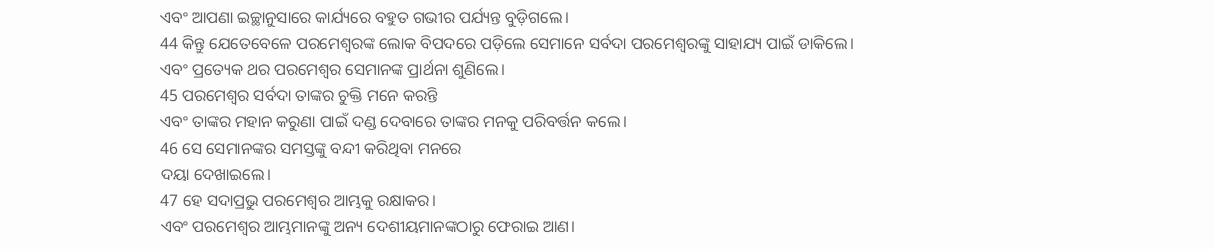ଏବଂ ଆପଣା ଇଚ୍ଛାନୁସାରେ କାର୍ଯ୍ୟରେ ବହୁତ ଗଭୀର ପର୍ଯ୍ୟନ୍ତ ବୁଡ଼ିଗଲେ।
44 କିନ୍ତୁ ଯେତେବେଳେ ପରମେଶ୍ୱରଙ୍କ ଲୋକ ବିପଦରେ ପଡ଼ିଲେ ସେମାନେ ସର୍ବଦା ପରମେଶ୍ୱରଙ୍କୁ ସାହାଯ୍ୟ ପାଇଁ ଡାକିଲେ।
ଏବଂ ପ୍ରତ୍ୟେକ ଥର ପରମେଶ୍ୱର ସେମାନଙ୍କ ପ୍ରାର୍ଥନା ଶୁଣିଲେ।
45 ପରମେଶ୍ୱର ସର୍ବଦା ତାଙ୍କର ଚୁକ୍ତି ମନେ କରନ୍ତି
ଏବଂ ତାଙ୍କର ମହାନ କରୁଣା ପାଇଁ ଦଣ୍ଡ ଦେବାରେ ତାଙ୍କର ମନକୁ ପରିବର୍ତ୍ତନ କଲେ।
46 ସେ ସେମାନଙ୍କର ସମସ୍ତଙ୍କୁ ବନ୍ଦୀ କରିଥିବା ମନରେ
ଦୟା ଦେଖାଇଲେ।
47 ହେ ସଦାପ୍ରଭୁ ପରମେଶ୍ୱର ଆମ୍ଭକୁ ରକ୍ଷାକର।
ଏବଂ ପରମେଶ୍ୱର ଆମ୍ଭମାନଙ୍କୁ ଅନ୍ୟ ଦେଶୀୟମାନଙ୍କଠାରୁ ଫେରାଇ ଆଣ।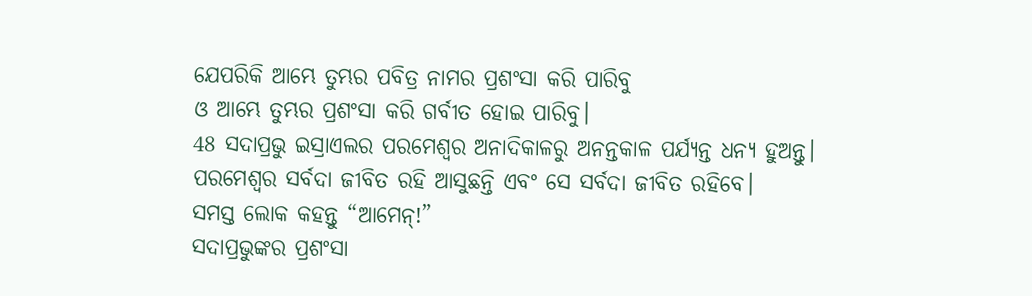ଯେପରିକି ଆମ୍ଭେ ତୁମ୍ଭର ପବିତ୍ର ନାମର ପ୍ରଶଂସା କରି ପାରିବୁ
ଓ ଆମ୍ଭେ ତୁମ୍ଭର ପ୍ରଶଂସା କରି ଗର୍ବୀତ ହୋଇ ପାରିବୁ।
48 ସଦାପ୍ରଭୁ ଇସ୍ରାଏଲର ପରମେଶ୍ୱର ଅନାଦିକାଳରୁ ଅନନ୍ତକାଳ ପର୍ଯ୍ୟନ୍ତ ଧନ୍ୟ ହୁଅନ୍ତୁ।
ପରମେଶ୍ୱର ସର୍ବଦା ଜୀବିତ ରହି ଆସୁଛନ୍ତି ଏବଂ ସେ ସର୍ବଦା ଜୀବିତ ରହିବେ।
ସମସ୍ତ ଲୋକ କହନ୍ତୁ “ଆମେନ୍!”
ସଦାପ୍ରଭୁଙ୍କର ପ୍ରଶଂସା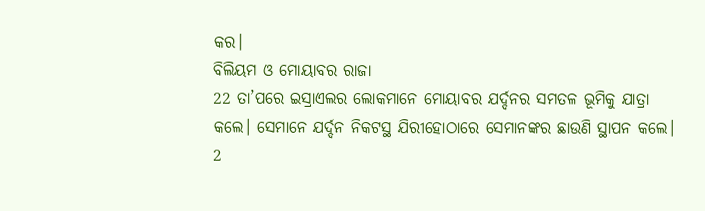କର।
ବିଲିୟମ ଓ ମୋୟାବର ରାଜା
22 ତା’ପରେ ଇସ୍ରାଏଲର ଲୋକମାନେ ମୋୟାବର ଯର୍ଦ୍ଦନର ସମତଳ ଭୂମିକୁ ଯାତ୍ରା କଲେ। ସେମାନେ ଯର୍ଦ୍ଦନ ନିକଟସ୍ଥ ଯିରୀହୋଠାରେ ସେମାନଙ୍କର ଛାଉଣି ସ୍ଥାପନ କଲେ।
2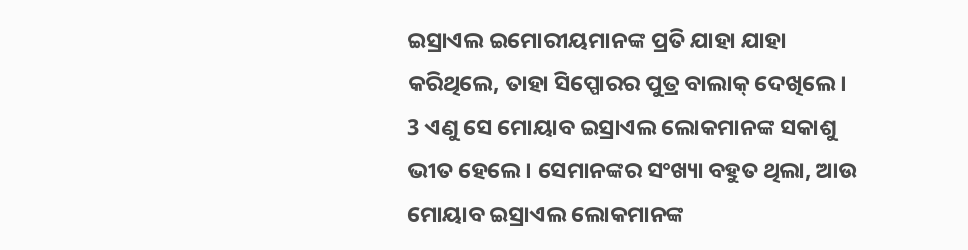ଇସ୍ରାଏଲ ଇମୋରୀୟମାନଙ୍କ ପ୍ରତି ଯାହା ଯାହା କରିଥିଲେ, ତାହା ସିପ୍ପୋରର ପୁତ୍ର ବାଲାକ୍ ଦେଖିଲେ। 3 ଏଣୁ ସେ ମୋୟାବ ଇସ୍ରାଏଲ ଲୋକମାନଙ୍କ ସକାଶୁ ଭୀତ ହେଲେ। ସେମାନଙ୍କର ସଂଖ୍ୟା ବହୁତ ଥିଲା, ଆଉ ମୋୟାବ ଇସ୍ରାଏଲ ଲୋକମାନଙ୍କ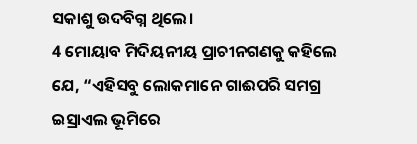ସକାଶୁ ଉଦବିଗ୍ନ ଥିଲେ।
4 ମୋୟାବ ମିଦିୟନୀୟ ପ୍ରାଚୀନଗଣକୁ କହିଲେ ଯେ, “ଏହିସବୁ ଲୋକମାନେ ଗାଈପରି ସମଗ୍ର ଇସ୍ରାଏଲ ଭୂମିରେ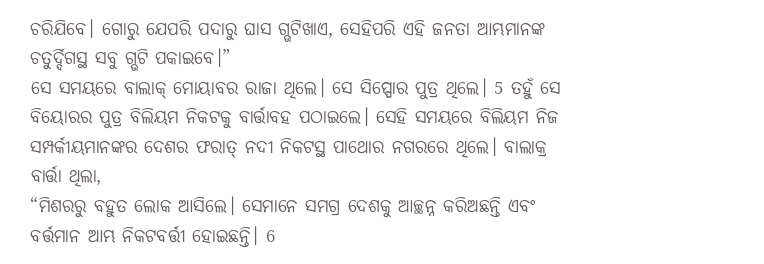ଚରିଯିବେ। ଗୋରୁ ଯେପରି ପଦାରୁ ଘାସ ଗ୍ଭଟିଖାଏ, ସେହିପରି ଏହି ଜନତା ଆମ୍ଭମାନଙ୍କ ଚତୁର୍ଦ୍ଦିଗସ୍ଥ ସବୁ ଗ୍ଭଟି ପକାଇବେ।”
ସେ ସମୟରେ ବାଲାକ୍ ମୋୟାବର ରାଜା ଥିଲେ। ସେ ସିପ୍ପୋର ପୁତ୍ର ଥିଲେ। 5 ତହୁଁ ସେ ବିୟୋରର ପୁତ୍ର ବିଲିୟମ ନିକଟକୁ ବାର୍ତ୍ତାବହ ପଠାଇଲେ। ସେହି ସମୟରେ ବିଲିୟମ ନିଜ ସମ୍ପର୍କୀୟମାନଙ୍କର ଦେଶର ଫରାତ୍ ନଦୀ ନିକଟସ୍ଥ ପାଥୋର ନଗରରେ ଥିଲେ। ବାଲାକ୍ର ବାର୍ତ୍ତା ଥିଲା,
“ମିଶରରୁ ବହୁତ ଲୋକ ଆସିଲେ। ସେମାନେ ସମଗ୍ର ଦେଶକୁ ଆଚ୍ଛନ୍ନ କରିଅଛନ୍ତି ଏବଂ ବର୍ତ୍ତମାନ ଆମ୍ଭ ନିକଟବର୍ତ୍ତୀ ହୋଇଛନ୍ତି। 6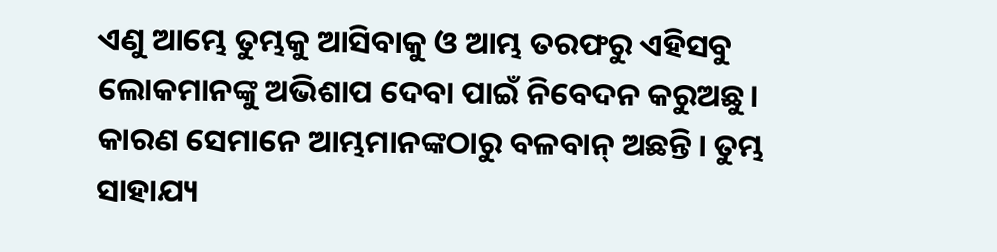ଏଣୁ ଆମ୍ଭେ ତୁମ୍ଭକୁ ଆସିବାକୁ ଓ ଆମ୍ଭ ତରଫରୁ ଏହିସବୁ ଲୋକମାନଙ୍କୁ ଅଭିଶାପ ଦେବା ପାଇଁ ନିବେଦନ କରୁଅଛୁ। କାରଣ ସେମାନେ ଆମ୍ଭମାନଙ୍କଠାରୁ ବଳବାନ୍ ଅଛନ୍ତି। ତୁମ୍ଭ ସାହାଯ୍ୟ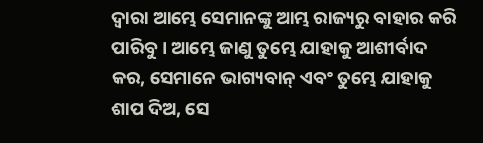ଦ୍ୱାରା ଆମ୍ଭେ ସେମାନଙ୍କୁ ଆମ୍ଭ ରାଜ୍ୟରୁ ବାହାର କରି ପାରିବୁ। ଆମ୍ଭେ ଜାଣୁ ତୁମ୍ଭେ ଯାହାକୁ ଆଶୀର୍ବାଦ କର, ସେମାନେ ଭାଗ୍ୟବାନ୍ ଏବଂ ତୁମ୍ଭେ ଯାହାକୁ ଶାପ ଦିଅ, ସେ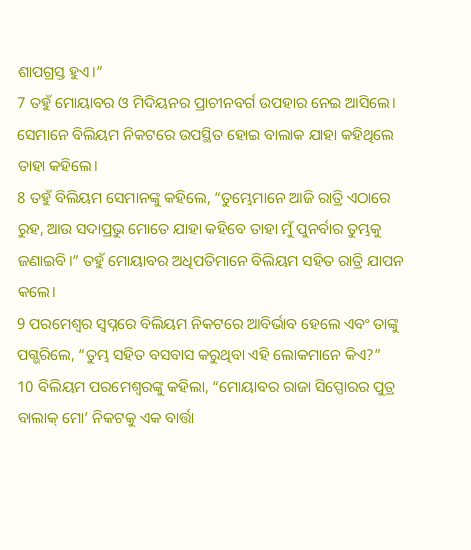ଶାପଗ୍ରସ୍ତ ହୁଏ।”
7 ତହୁଁ ମୋୟାବର ଓ ମିଦିୟନର ପ୍ରାଚୀନବର୍ଗ ଉପହାର ନେଇ ଆସିଲେ। ସେମାନେ ବିଲିୟମ ନିକଟରେ ଉପସ୍ଥିତ ହୋଇ ବାଲାକ ଯାହା କହିଥିଲେ ତାହା କହିଲେ।
8 ତହୁଁ ବିଲିୟମ ସେମାନଙ୍କୁ କହିଲେ, “ତୁମ୍ଭେମାନେ ଆଜି ରାତ୍ରି ଏଠାରେ ରୁହ, ଆଉ ସଦାପ୍ରଭୁ ମୋତେ ଯାହା କହିବେ ତାହା ମୁଁ ପୁନର୍ବାର ତୁମ୍ଭକୁ ଜଣାଇବି।” ତହୁଁ ମୋୟାବର ଅଧିପତିମାନେ ବିଲିୟମ ସହିତ ରାତ୍ରି ଯାପନ କଲେ।
9 ପରମେଶ୍ୱର ସ୍ୱପ୍ନରେ ବିଲିୟମ ନିକଟରେ ଆବିର୍ଭାବ ହେଲେ ଏବଂ ତାଙ୍କୁ ପଗ୍ଭରିଲେ, “ତୁମ୍ଭ ସହିତ ବସବାସ କରୁଥିବା ଏହି ଲୋକମାନେ କିଏ?”
10 ବିଲିୟମ ପରମେଶ୍ୱରଙ୍କୁ କହିଲା, “ମୋୟାବର ରାଜା ସିପ୍ପୋରର ପୁତ୍ର ବାଲାକ୍ ମୋ’ ନିକଟକୁ ଏକ ବାର୍ତ୍ତା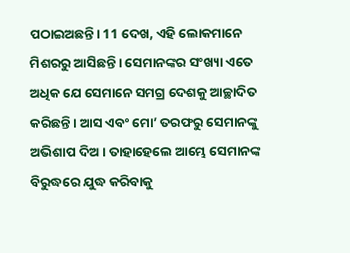ପଠାଇଅଛନ୍ତି। 11 ଦେଖ, ଏହି ଲୋକମାନେ ମିଶରରୁ ଆସିଛନ୍ତି। ସେମାନଙ୍କର ସଂଖ୍ୟା ଏତେ ଅଧିକ ଯେ ସେମାନେ ସମଗ୍ର ଦେଶକୁ ଆଚ୍ଛାଦିତ କରିଛନ୍ତି। ଆସ ଏବଂ ମୋ’ ତରଫରୁ ସେମାନଙ୍କୁ ଅଭିଶାପ ଦିଅ। ତାହାହେଲେ ଆମ୍ଭେ ସେମାନଙ୍କ ବିରୁଦ୍ଧରେ ଯୁଦ୍ଧ କରିବାକୁ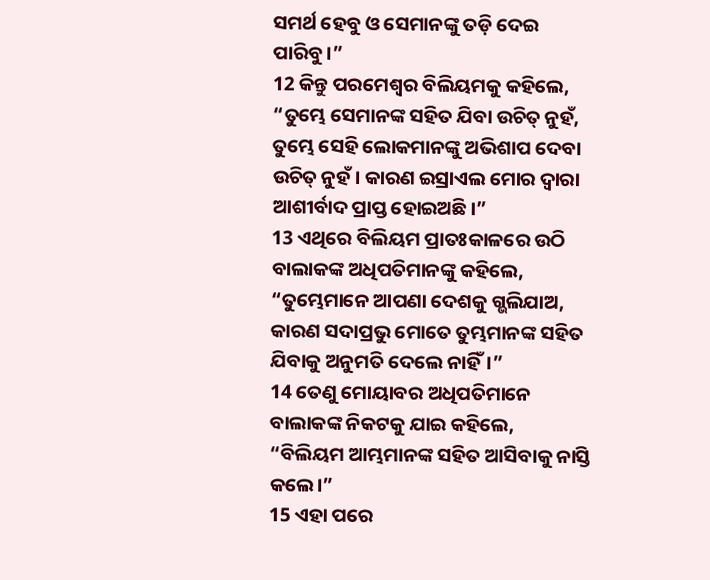ସମର୍ଥ ହେବୁ ଓ ସେମାନଙ୍କୁ ତଡ଼ି ଦେଇ ପାରିବୁ।”
12 କିନ୍ତୁ ପରମେଶ୍ୱର ବିଲିୟମକୁ କହିଲେ, “ତୁମ୍ଭେ ସେମାନଙ୍କ ସହିତ ଯିବା ଉଚିତ୍ ନୁହଁ, ତୁମ୍ଭେ ସେହି ଲୋକମାନଙ୍କୁ ଅଭିଶାପ ଦେବା ଉଚିତ୍ ନୁହଁ। କାରଣ ଇସ୍ରାଏଲ ମୋର ଦ୍ୱାରା ଆଶୀର୍ବାଦ ପ୍ରାପ୍ତ ହୋଇଅଛି।”
13 ଏଥିରେ ବିଲିୟମ ପ୍ରାତଃକାଳରେ ଉଠି ବାଲାକଙ୍କ ଅଧିପତିମାନଙ୍କୁ କହିଲେ, “ତୁମ୍ଭେମାନେ ଆପଣା ଦେଶକୁ ଗ୍ଭଲିଯାଅ, କାରଣ ସଦାପ୍ରଭୁ ମୋତେ ତୁମ୍ଭମାନଙ୍କ ସହିତ ଯିବାକୁ ଅନୁମତି ଦେଲେ ନାହିଁ।”
14 ତେଣୁ ମୋୟାବର ଅଧିପତିମାନେ ବାଲାକଙ୍କ ନିକଟକୁ ଯାଇ କହିଲେ, “ବିଲିୟମ ଆମ୍ଭମାନଙ୍କ ସହିତ ଆସିବାକୁ ନାସ୍ତି କଲେ।”
15 ଏହା ପରେ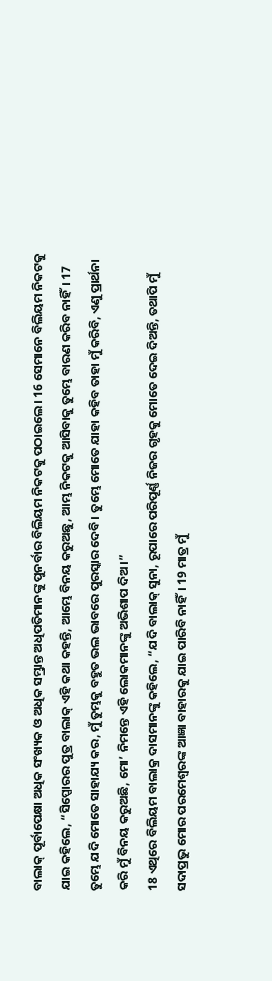ବାଲାକ୍ ପୂର୍ବାପେକ୍ଷା ଅଧିକ ସଂଖ୍ୟକ ଓ ଅଧିକ ସମ୍ଭ୍ରାନ୍ତ ଅଧିପତିମାନଙ୍କୁ ପୁନର୍ବାର ବିଲିୟମ ନିକଟକୁ ପଠାଇଲେ। 16 ସେମାନେ ବିଲିୟମ ନିକଟକୁ ଯାଇ କହିଲେ, “ସିପ୍ପୋରର ପୁତ୍ର ବାଲାକ୍ ଏହି କଥା କହନ୍ତି, ଆମ୍ଭେ ବିନୟ କରୁଅଛୁ, ଆମ୍ଭ ନିକଟକୁ ଆସିବାକୁ ତୁମ୍ଭେ ବାରଣ କରିବ ନାହିଁ। 17 ତୁମ୍ଭେ ଯଦି ମୋତେ ସାହାଯ୍ୟ କର, ମୁଁ ତୁମ୍ଭକୁ ବହୁତ ଭଲ ଭାବରେ ପୁରସ୍କାର ଦେବି। ତୁମ୍ଭେ ମୋତେ ଯାହା କହିବ ତାହା ମୁଁ କରିବି, ଏଣୁ ପ୍ରାର୍ଥନା କରି ମୁଁ ବିନୟ କରୁଅଛି, ମୋ’ ନିମନ୍ତେ ଏହି ଲୋକମାନଙ୍କୁ ଅଭିଶାପ ଦିଅ।”
18 ଏଥିରେ ବିଲିୟମ ବାଲାକ୍ର ଦାସମାନଙ୍କୁ କହିଲେ, “ଯଦି ବାଲାକ୍ ସୁନା, ରୂପାରେ ପରିପୂର୍ଣ୍ଣ ନିଜର ଗୃହକୁ ମୋତେ ଦେଇ ଦିଅନ୍ତି, ତଥାପି ମୁଁ ସଦାପ୍ରଭୁ ମୋର ପରମେଶ୍ୱରଙ୍କ ଆଜ୍ଞା ବାହାରକୁ ଯାଇ ପାରିବି ନାହିଁ। 19 ମାତ୍ର ମୁଁ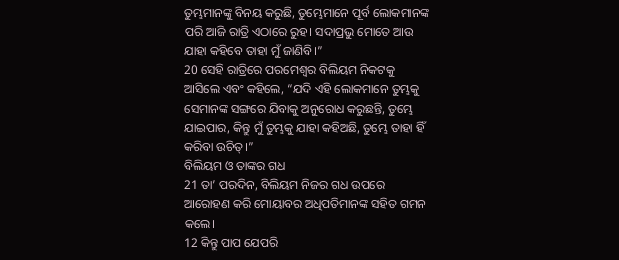ତୁମ୍ଭମାନଙ୍କୁ ବିନୟ କରୁଛି, ତୁମ୍ଭେମାନେ ପୂର୍ବ ଲୋକମାନଙ୍କ ପରି ଆଜି ରାତ୍ରି ଏଠାରେ ରୁହ। ସଦାପ୍ରଭୁ ମୋତେ ଆଉ ଯାହା କହିବେ ତାହା ମୁଁ ଜାଣିବି।”
20 ସେହି ରାତ୍ରିରେ ପରମେଶ୍ୱର ବିଲିୟମ ନିକଟକୁ ଆସିଲେ ଏବଂ କହିଲେ, “ଯଦି ଏହି ଲୋକମାନେ ତୁମ୍ଭକୁ ସେମାନଙ୍କ ସଙ୍ଗରେ ଯିବାକୁ ଅନୁରୋଧ କରୁଛନ୍ତି, ତୁମ୍ଭେ ଯାଇପାର, କିନ୍ତୁ ମୁଁ ତୁମ୍ଭକୁ ଯାହା କହିଅଛି, ତୁମ୍ଭେ ତାହା ହିଁ କରିବା ଉଚିତ୍।”
ବିଲିୟମ ଓ ତାଙ୍କର ଗଧ
21 ତା’ ପରଦିନ, ବିଲିୟମ ନିଜର ଗଧ ଉପରେ ଆରୋହଣ କରି ମୋୟାବର ଅଧିପତିମାନଙ୍କ ସହିତ ଗମନ କଲେ।
12 କିନ୍ତୁ ପାପ ଯେପରି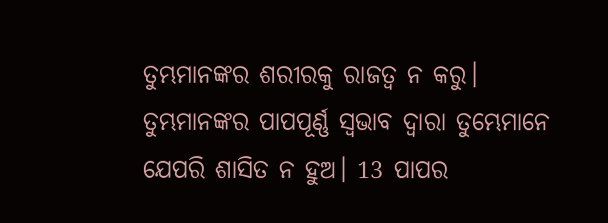ତୁମ୍ଭମାନଙ୍କର ଶରୀରକୁ ରାଜତ୍ୱ ନ କରୁ। ତୁମ୍ଭମାନଙ୍କର ପାପପୂର୍ଣ୍ଣ ସ୍ୱଭାବ ଦ୍ୱାରା ତୁମ୍ଭେମାନେ ଯେପରି ଶାସିତ ନ ହୁଅ। 13 ପାପର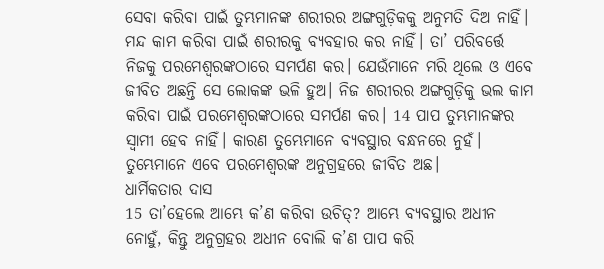ସେବା କରିବା ପାଇଁ ତୁମ୍ଭମାନଙ୍କ ଶରୀରର ଅଙ୍ଗଗୁଡ଼ିକକୁ ଅନୁମତି ଦିଅ ନାହିଁ। ମନ୍ଦ କାମ କରିବା ପାଇଁ ଶରୀରକୁ ବ୍ୟବହାର କର ନାହିଁ। ତା’ ପରିବର୍ତ୍ତେ ନିଜକୁ ପରମେଶ୍ୱରଙ୍କଠାରେ ସମର୍ପଣ କର। ଯେଉଁମାନେ ମରି ଥିଲେ ଓ ଏବେ ଜୀବିତ ଅଛନ୍ତି ସେ ଲୋକଙ୍କ ଭଳି ହୁଅ। ନିଜ ଶରୀରର ଅଙ୍ଗଗୁଡ଼ିକୁ ଭଲ କାମ କରିବା ପାଇଁ ପରମେଶ୍ୱରଙ୍କଠାରେ ସମର୍ପଣ କର। 14 ପାପ ତୁମ୍ଭମାନଙ୍କର ସ୍ୱାମୀ ହେବ ନାହିଁ। କାରଣ ତୁମ୍ଭେମାନେ ବ୍ୟବସ୍ଥାର ବନ୍ଧନରେ ନୁହଁ। ତୁମ୍ଭେମାନେ ଏବେ ପରମେଶ୍ୱରଙ୍କ ଅନୁଗ୍ରହରେ ଜୀବିତ ଅଛ।
ଧାର୍ମିକତାର ଦାସ
15 ତା’ହେଲେ ଆମ୍ଭେ କ’ଣ କରିବା ଉଚିତ୍? ଆମ୍ଭେ ବ୍ୟବସ୍ଥାର ଅଧୀନ ନୋହୁଁ, କିନ୍ତୁ ଅନୁଗ୍ରହର ଅଧୀନ ବୋଲି କ’ଣ ପାପ କରି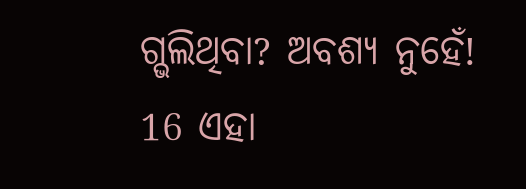ଗ୍ଭଲିଥିବା? ଅବଶ୍ୟ ନୁହେଁ! 16 ଏହା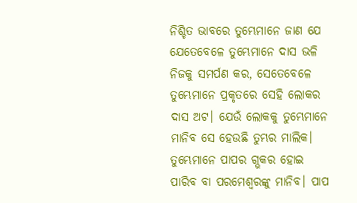ନିଶ୍ଚିତ ଭାବରେ ତୁମ୍ଭେମାନେ ଜାଣ ଯେ ଯେତେବେଳେ ତୁମ୍ଭେମାନେ ଦାସ ଭଳି ନିଜକୁ ସମର୍ପଣ କର, ସେତେବେଳେ ତୁମ୍ଭେମାନେ ପ୍ରକୃତରେ ସେହି ଲୋକର ଦାସ ଅଟ। ଯେଉଁ ଲୋକକୁ ତୁମ୍ଭେମାନେ ମାନିବ ସେ ହେଉଛି ତୁମ୍ଭର ମାଲିକ। ତୁମ୍ଭେମାନେ ପାପର ଗ୍ଭକର ହୋଇ ପାରିବ ବା ପରମେଶ୍ୱରଙ୍କୁ ମାନିବ। ପାପ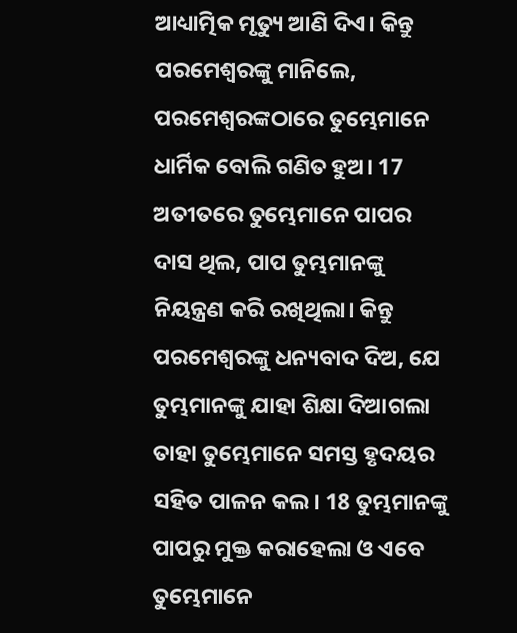ଆଧ୍ୟାତ୍ମିକ ମୃତ୍ୟୁ ଆଣି ଦିଏ। କିନ୍ତୁ ପରମେଶ୍ୱରଙ୍କୁ ମାନିଲେ, ପରମେଶ୍ୱରଙ୍କଠାରେ ତୁମ୍ଭେମାନେ ଧାର୍ମିକ ବୋଲି ଗଣିତ ହୁଅ। 17 ଅତୀତରେ ତୁମ୍ଭେମାନେ ପାପର ଦାସ ଥିଲ, ପାପ ତୁମ୍ଭମାନଙ୍କୁ ନିୟନ୍ତ୍ରଣ କରି ରଖିଥିଲା। କିନ୍ତୁ ପରମେଶ୍ୱରଙ୍କୁ ଧନ୍ୟବାଦ ଦିଅ, ଯେ ତୁମ୍ଭମାନଙ୍କୁ ଯାହା ଶିକ୍ଷା ଦିଆଗଲା ତାହା ତୁମ୍ଭେମାନେ ସମସ୍ତ ହୃଦୟର ସହିତ ପାଳନ କଲ। 18 ତୁମ୍ଭମାନଙ୍କୁ ପାପରୁ ମୁକ୍ତ କରାହେଲା ଓ ଏବେ ତୁମ୍ଭେମାନେ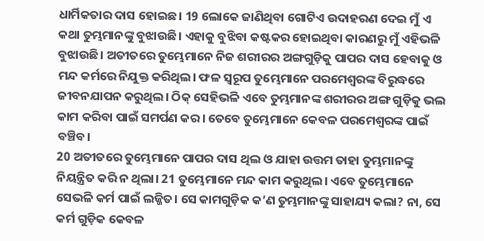ଧାର୍ମିକତାର ଦାସ ହୋଇଛ। 19 ଲୋକେ ଜାଣିଥିବା ଗୋଟିଏ ଉଦାହରଣ ଦେଇ ମୁଁ ଏ କଥା ତୁମ୍ଭମାନଙ୍କୁ ବୁଝାଉଛି। ଏହାକୁ ବୁଝିବା କଷ୍ଟକର ହୋଇଥିବା କାରଣରୁ ମୁଁ ଏହିଭଳି ବୁଝାଉଛି। ଅତୀତରେ ତୁମ୍ଭେମାନେ ନିଜ ଶରୀରର ଅଙ୍ଗଗୁଡ଼ିକୁ ପାପର ଦାସ ହେବାକୁ ଓ ମନ୍ଦ କର୍ମରେ ନିଯୁକ୍ତ କରିଥିଲ। ଫଳ ସ୍ୱରୂପ ତୁମ୍ଭେମାନେ ପରମେଶ୍ୱରଙ୍କ ବିରୁଦ୍ଧରେ ଜୀବନଯାପନ କରୁଥିଲ। ଠିକ୍ ସେହିଭଳି ଏବେ ତୁମ୍ଭମାନଙ୍କ ଶରୀରର ଅଙ୍ଗ ଗୁଡ଼ିକୁ ଭଲ କାମ କରିବା ପାଇଁ ସମର୍ପଣ କର। ତେବେ ତୁମ୍ଭେମାନେ କେବଳ ପରମେଶ୍ୱରଙ୍କ ପାଇଁ ବଞ୍ଚିବ।
20 ଅତୀତରେ ତୁମ୍ଭେମାନେ ପାପର ଦାସ ଥିଲ ଓ ଯାହା ଉତ୍ତମ ତାହା ତୁମ୍ଭମାନଙ୍କୁ ନିୟନ୍ତ୍ରିତ କରି ନ ଥିଲା। 21 ତୁମ୍ଭେମାନେ ମନ୍ଦ କାମ କରୁଥିଲ। ଏବେ ତୁମ୍ଭେମାନେ ସେଭଳି କର୍ମ ପାଇଁ ଲଜ୍ଜିତ। ସେ କାମଗୁଡ଼ିକ କ’ଣ ତୁମ୍ଭମାନଙ୍କୁ ସାହାଯ୍ୟ କଲା? ନା, ସେ କର୍ମ ଗୁଡ଼ିକ କେବଳ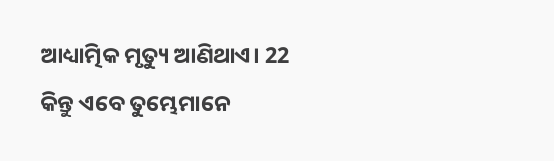ଆଧ୍ୟାତ୍ମିକ ମୃତ୍ୟୁ ଆଣିଥାଏ। 22 କିନ୍ତୁ ଏବେ ତୁମ୍ଭେମାନେ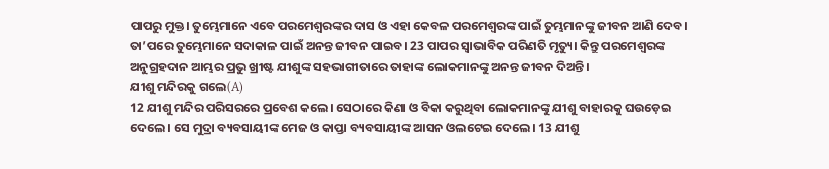ପାପରୁ ମୁକ୍ତ। ତୁମ୍ଭେମାନେ ଏବେ ପରମେଶ୍ୱରଙ୍କର ଦାସ ଓ ଏହା କେବଳ ପରମେଶ୍ୱରଙ୍କ ପାଇଁ ତୁମ୍ଭମାନଙ୍କୁ ଜୀବନ ଆଣି ଦେବ। ତା’ପରେ ତୁମ୍ଭେମାନେ ସଦାକାଳ ପାଇଁ ଅନନ୍ତ ଜୀବନ ପାଇବ। 23 ପାପର ସ୍ୱାଭାବିକ ପରିଣତି ମୃତ୍ୟୁ। କିନ୍ତୁ ପରମେଶ୍ୱରଙ୍କ ଅନୁଗ୍ରହଦାନ ଆମ୍ଭର ପ୍ରଭୁ ଖ୍ରୀଷ୍ଟ ଯୀଶୁଙ୍କ ସହଭାଗୀତାରେ ତାହାଙ୍କ ଲୋକମାନଙ୍କୁ ଅନନ୍ତ ଜୀବନ ଦିଅନ୍ତି।
ଯୀଶୁ ମନ୍ଦିରକୁ ଗଲେ(A)
12 ଯୀଶୁ ମନ୍ଦିର ପରିସରରେ ପ୍ରବେଶ କଲେ। ସେଠାରେ କିଣା ଓ ବିକା କରୁଥିବା ଲୋକମାନଙ୍କୁ ଯୀଶୁ ବାହାରକୁ ଘଉଡ଼େଇ ଦେଲେ। ସେ ମୁଦ୍ରା ବ୍ୟବସାୟୀଙ୍କ ମେଜ ଓ କାପ୍ତା ବ୍ୟବସାୟୀଙ୍କ ଆସନ ଓଲଟେଇ ଦେଲେ। 13 ଯୀଶୁ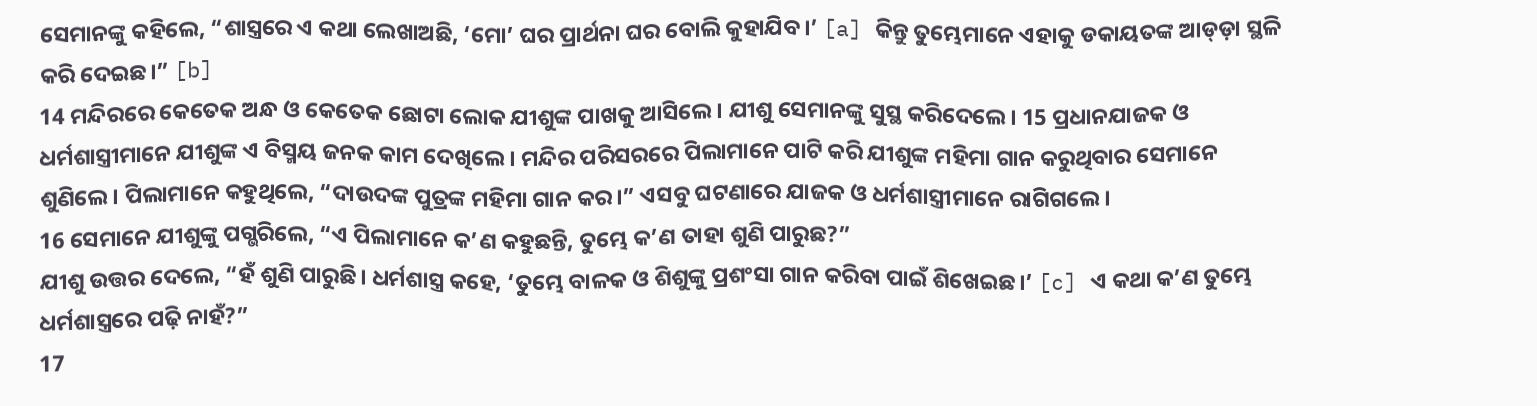ସେମାନଙ୍କୁ କହିଲେ, “ଶାସ୍ତ୍ରରେ ଏ କଥା ଲେଖାଅଛି, ‘ମୋ’ ଘର ପ୍ରାର୍ଥନା ଘର ବୋଲି କୁହାଯିବ।’ [a] କିନ୍ତୁ ତୁମ୍ଭେମାନେ ଏହାକୁ ଡକାୟତଙ୍କ ଆଡ୍ଡ଼ା ସ୍ଥଳି କରି ଦେଇଛ।” [b]
14 ମନ୍ଦିରରେ କେତେକ ଅନ୍ଧ ଓ କେତେକ ଛୋଟା ଲୋକ ଯୀଶୁଙ୍କ ପାଖକୁ ଆସିଲେ। ଯୀଶୁ ସେମାନଙ୍କୁ ସୁସ୍ଥ କରିଦେଲେ। 15 ପ୍ରଧାନଯାଜକ ଓ ଧର୍ମଶାସ୍ତ୍ରୀମାନେ ଯୀଶୁଙ୍କ ଏ ବିସ୍ମୟ ଜନକ କାମ ଦେଖିଲେ। ମନ୍ଦିର ପରିସରରେ ପିଲାମାନେ ପାଟି କରି ଯୀଶୁଙ୍କ ମହିମା ଗାନ କରୁଥିବାର ସେମାନେ ଶୁଣିଲେ। ପିଲାମାନେ କହୁଥିଲେ, “ଦାଉଦଙ୍କ ପୁତ୍ରଙ୍କ ମହିମା ଗାନ କର।” ଏସବୁ ଘଟଣାରେ ଯାଜକ ଓ ଧର୍ମଶାସ୍ତ୍ରୀମାନେ ରାଗିଗଲେ।
16 ସେମାନେ ଯୀଶୁଙ୍କୁ ପଗ୍ଭରିଲେ, “ଏ ପିଲାମାନେ କ’ଣ କହୁଛନ୍ତି, ତୁମ୍ଭେ କ’ଣ ତାହା ଶୁଣି ପାରୁଛ?”
ଯୀଶୁ ଉତ୍ତର ଦେଲେ, “ହଁ ଶୁଣି ପାରୁଛି। ଧର୍ମଶାସ୍ତ୍ର କହେ, ‘ତୁମ୍ଭେ ବାଳକ ଓ ଶିଶୁଙ୍କୁ ପ୍ରଶଂସା ଗାନ କରିବା ପାଇଁ ଶିଖେଇଛ।’ [c] ଏ କଥା କ’ଣ ତୁମ୍ଭେ ଧର୍ମଶାସ୍ତ୍ରରେ ପଢ଼ି ନାହଁ?”
17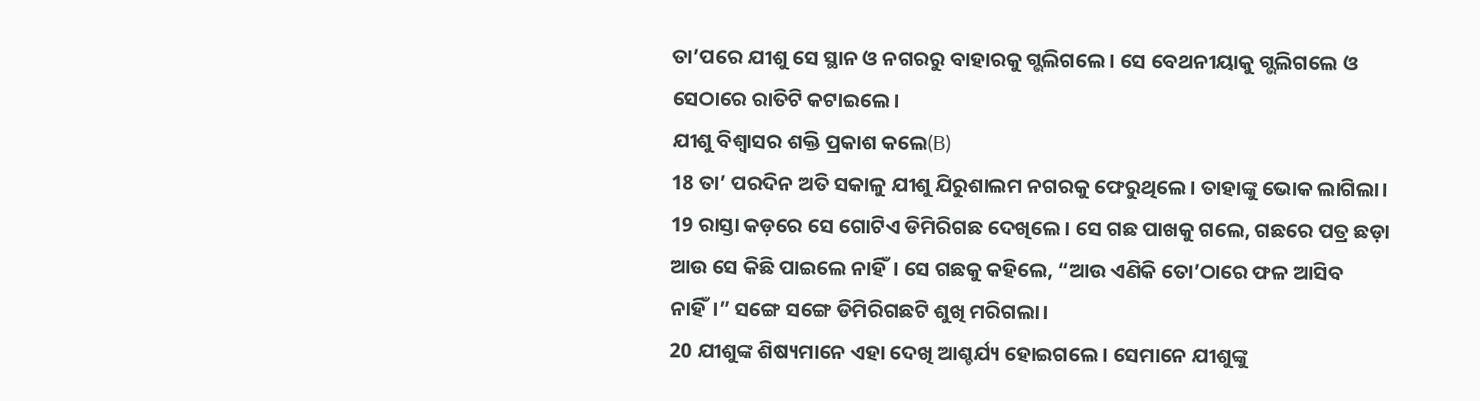ତା’ପରେ ଯୀଶୁ ସେ ସ୍ଥାନ ଓ ନଗରରୁ ବାହାରକୁ ଗ୍ଭଲିଗଲେ। ସେ ବେଥନୀୟାକୁ ଗ୍ଭଲିଗଲେ ଓ ସେଠାରେ ରାତିଟି କଟାଇଲେ।
ଯୀଶୁ ବିଶ୍ୱାସର ଶକ୍ତି ପ୍ରକାଶ କଲେ(B)
18 ତା’ ପରଦିନ ଅତି ସକାଳୁ ଯୀଶୁ ଯିରୁଶାଲମ ନଗରକୁ ଫେରୁଥିଲେ। ତାହାଙ୍କୁ ଭୋକ ଲାଗିଲା। 19 ରାସ୍ତା କଡ଼ରେ ସେ ଗୋଟିଏ ଡିମିରିଗଛ ଦେଖିଲେ। ସେ ଗଛ ପାଖକୁ ଗଲେ, ଗଛରେ ପତ୍ର ଛଡ଼ା ଆଉ ସେ କିଛି ପାଇଲେ ନାହିଁ। ସେ ଗଛକୁ କହିଲେ, “ଆଉ ଏଣିକି ତୋ’ଠାରେ ଫଳ ଆସିବ ନାହିଁ।” ସଙ୍ଗେ ସଙ୍ଗେ ଡିମିରିଗଛଟି ଶୁଖି ମରିଗଲା।
20 ଯୀଶୁଙ୍କ ଶିଷ୍ୟମାନେ ଏହା ଦେଖି ଆଶ୍ଚର୍ଯ୍ୟ ହୋଇଗଲେ। ସେମାନେ ଯୀଶୁଙ୍କୁ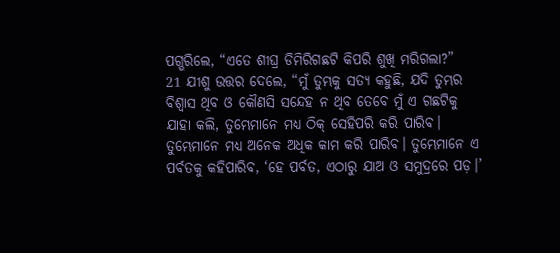ପଗ୍ଭରିଲେ, “ଏତେ ଶୀଘ୍ର ଡିମିରିଗଛଟି କିପରି ଶୁଖି ମରିଗଲା?”
21 ଯୀଶୁ ଉତ୍ତର ଦେଲେ, “ମୁଁ ତୁମ୍ଭକୁ ସତ୍ୟ କହୁଛି, ଯଦି ତୁମ୍ଭର ବିଶ୍ୱାସ ଥିବ ଓ କୌଣସି ସନ୍ଦେହ ନ ଥିବ ତେବେ ମୁଁ ଏ ଗଛଟିକୁ ଯାହା କଲି, ତୁମ୍ଭେମାନେ ମଧ୍ୟ ଠିକ୍ ସେହିପରି କରି ପାରିବ। ତୁମ୍ଭେମାନେ ମଧ୍ୟ ଅନେକ ଅଧିକ କାମ କରି ପାରିବ। ତୁମ୍ଭେମାନେ ଏ ପର୍ବତକୁ କହିପାରିବ, ‘ହେ ପର୍ବତ, ଏଠାରୁ ଯାଅ ଓ ସମୁଦ୍ରରେ ପଡ଼।’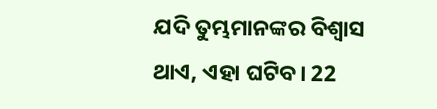ଯଦି ତୁମ୍ଭମାନଙ୍କର ବିଶ୍ୱାସ ଥାଏ, ଏହା ଘଟିବ। 22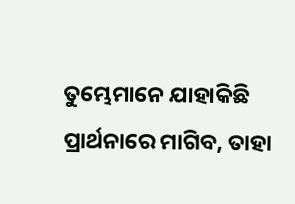ତୁମ୍ଭେମାନେ ଯାହାକିଛି ପ୍ରାର୍ଥନାରେ ମାଗିବ, ତାହା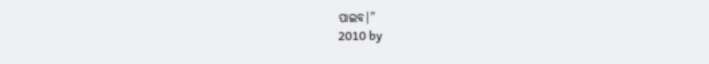ପାଇବ।”
2010 by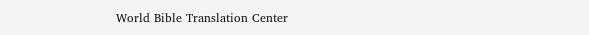World Bible Translation Center